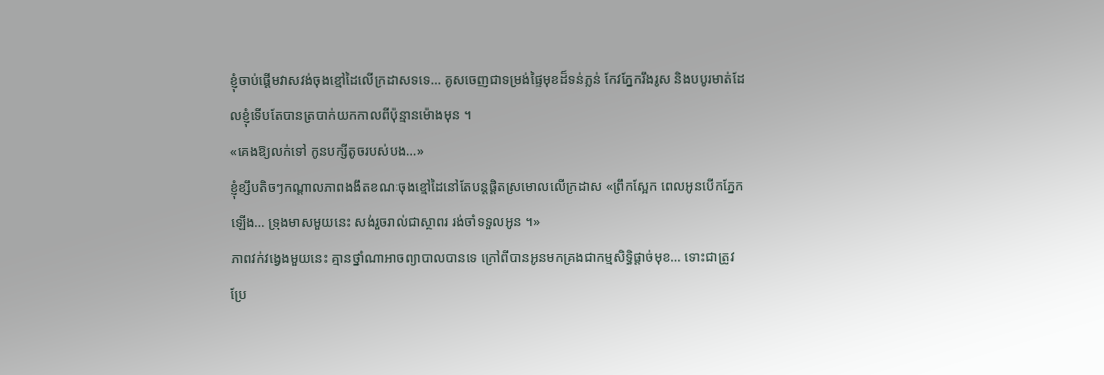ខ្ញុំចាប់ផ្តើមវាសវង់ចុងខ្មៅដៃលើក្រដាសទទេ… គូសចេញជាទម្រង់ផ្ទៃមុខដ៏ទន់ភ្លន់ កែវភ្នែករឹងរូស និងបបូរមាត់ដែលខ្ញុំទើបតែបានត្របាក់យកកាលពីប៉ុន្មានម៉ោងមុន ។
«គេងឱ្យលក់ទៅ កូនបក្សីតូចរបស់បង…»
ខ្ញុំខ្សឹបតិចៗកណ្តាលភាពងងឹតខណៈចុងខ្មៅដៃនៅតែបន្តផ្ដិតស្រមោលលើក្រដាស «ព្រឹកស្អែក ពេលអូនបើកភ្នែកឡើង… ទ្រុងមាសមួយនេះ សង់រួចរាល់ជាស្ថាពរ រង់ចាំទទួលអូន ។»
ភាពវក់វង្វេងមួយនេះ គ្មានថ្នាំណាអាចព្យាបាលបានទេ ក្រៅពីបានអូនមកគ្រងជាកម្មសិទ្ធិផ្តាច់មុខ… ទោះជាត្រូវប្រែ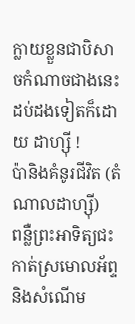ក្លាយខ្លួនជាបិសាចកំណាចជាងនេះដប់ដងទៀតក៏ដោយ ដាហ្ស៊ី !
ប៉ានិងគំនូរជីវិត (តំណាលដាហ្ស៊ី)
ពន្លឺព្រះអាទិត្យជះកាត់ស្រមោលអ័ព្ទនិងសំណើម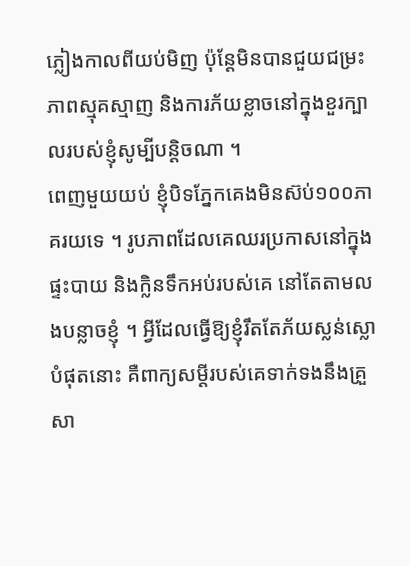ភ្លៀងកាលពីយប់មិញ ប៉ុន្តែមិនបានជួយជម្រះភាពស្មុគស្មាញ និងការភ័យខ្លាចនៅក្នុងខួរក្បាលរបស់ខ្ញុំសូម្បីបន្តិចណា ។
ពេញមួយយប់ ខ្ញុំបិទភ្នែកគេងមិនស៊ប់១០០ភាគរយទេ ។ រូបភាពដែលគេឈរប្រកាសនៅក្នុងផ្ទះបាយ និងក្លិនទឹកអប់របស់គេ នៅតែតាមលងបន្លាចខ្ញុំ ។ អ្វីដែលធ្វើឱ្យខ្ញុំរឹតតែភ័យស្លន់ស្លោបំផុតនោះ គឺពាក្យសម្ដីរបស់គេទាក់ទងនឹងគ្រួសា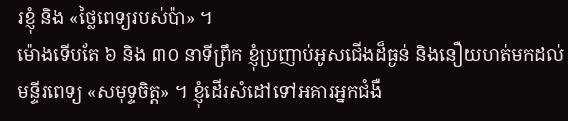រខ្ញុំ និង «ថ្លៃពេទ្យរបស់ប៉ា» ។
ម៉ោងទើបតែ ៦ និង ៣០ នាទីព្រឹក ខ្ញុំប្រញាប់អូសជើងដ៏ធ្ងន់ និងនឿយហត់មកដល់មន្ទីរពេទ្យ «សមុទ្ទចិត្ត» ។ ខ្ញុំដើរសំដៅទៅអគារអ្នកជំងឺ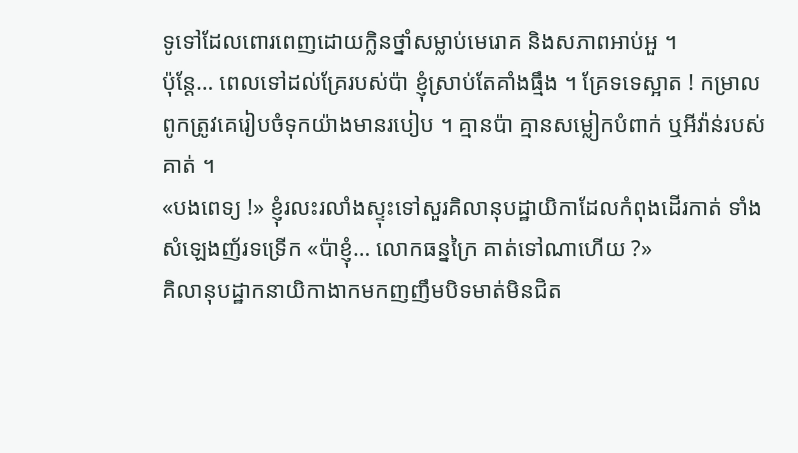ទូទៅដែលពោរពេញដោយក្លិនថ្នាំសម្លាប់មេរោគ និងសភាពអាប់អួ ។
ប៉ុន្តែ… ពេលទៅដល់គ្រែរបស់ប៉ា ខ្ញុំស្រាប់តែគាំងធ្មឹង ។ គ្រែទទេស្អាត ! កម្រាលពូកត្រូវគេរៀបចំទុកយ៉ាងមានរបៀប ។ គ្មានប៉ា គ្មានសម្លៀកបំពាក់ ឬអីវ៉ាន់របស់គាត់ ។
«បងពេទ្យ !» ខ្ញុំរលះរលាំងស្ទុះទៅសួរគិលានុបដ្ឋាយិកាដែលកំពុងដើរកាត់ ទាំងសំឡេងញ័រទទ្រើក «ប៉ាខ្ញុំ… លោកធន្នក្រៃ គាត់ទៅណាហើយ ?»
គិលានុបដ្ឋាកនាយិកាងាកមកញញឹមបិទមាត់មិនជិត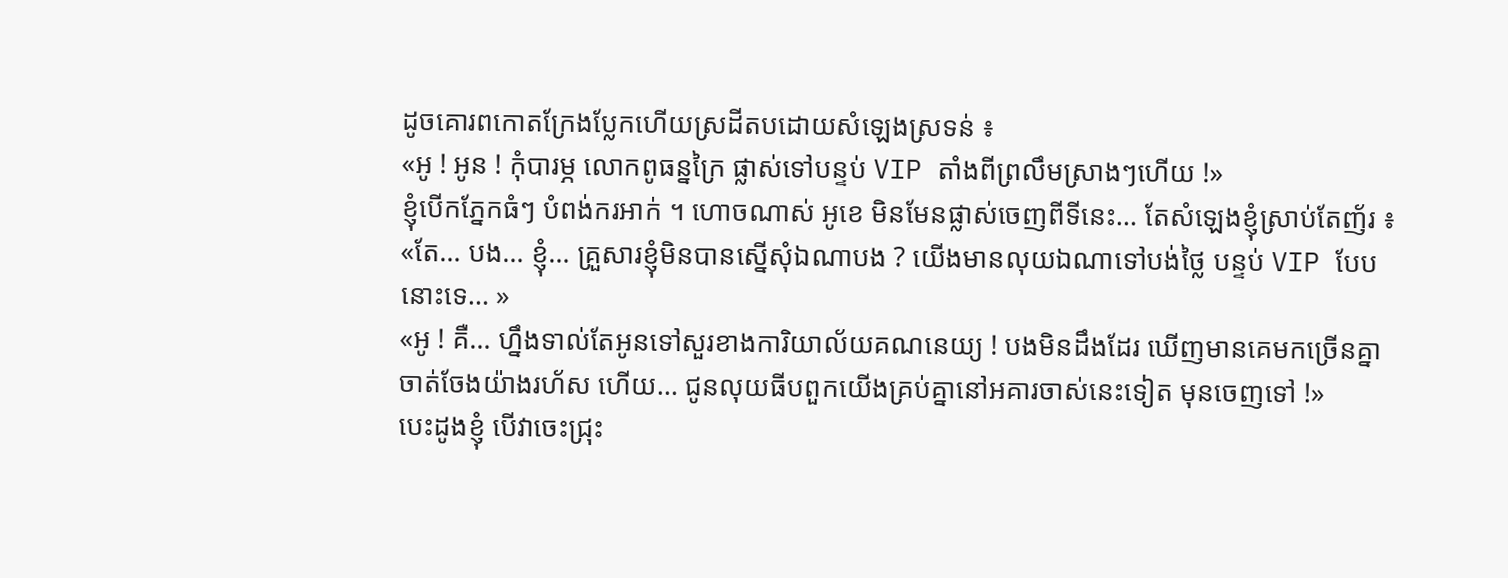ដូចគោរពកោតក្រែងប្លែកហើយស្រដីតបដោយសំឡេងស្រទន់ ៖
«អូ ! អូន ! កុំបារម្ភ លោកពូធន្នក្រៃ ផ្លាស់ទៅបន្ទប់ VIP តាំងពីព្រលឹមស្រាងៗហើយ !»
ខ្ញុំបើកភ្នែកធំៗ បំពង់ករអាក់ ។ ហោចណាស់ អូខេ មិនមែនផ្លាស់ចេញពីទីនេះ… តែសំឡេងខ្ញុំស្រាប់តែញ័រ ៖
«តែ… បង… ខ្ញុំ… គ្រួសារខ្ញុំមិនបានស្នើសុំឯណាបង ? យើងមានលុយឯណាទៅបង់ថ្លៃ បន្ទប់ VIP បែបនោះទេ… »
«អូ ! គឺ… ហ្នឹងទាល់តែអូនទៅសួរខាងការិយាល័យគណនេយ្យ ! បងមិនដឹងដែរ ឃើញមានគេមកច្រើនគ្នា ចាត់ចែងយ៉ាងរហ័ស ហើយ… ជូនលុយធីបពួកយើងគ្រប់គ្នានៅអគារចាស់នេះទៀត មុនចេញទៅ !»
បេះដូងខ្ញុំ បើវាចេះជ្រុះ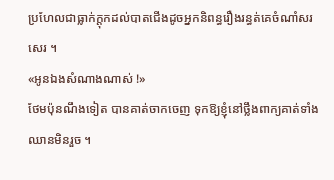ប្រហែលជាធ្លាក់ក្ដុកដល់បាតជើងដូចអ្នកនិពន្ធរឿងរន្ធត់គេចំណាំសរសេរ ។
«អូនឯងសំណាងណាស់ !»
ថែមប៉ុនណឹងទៀត បានគាត់ចាកចេញ ទុកឱ្យខ្ញុំនៅថ្លឹងពាក្យគាត់ទាំងឈានមិនរួច ។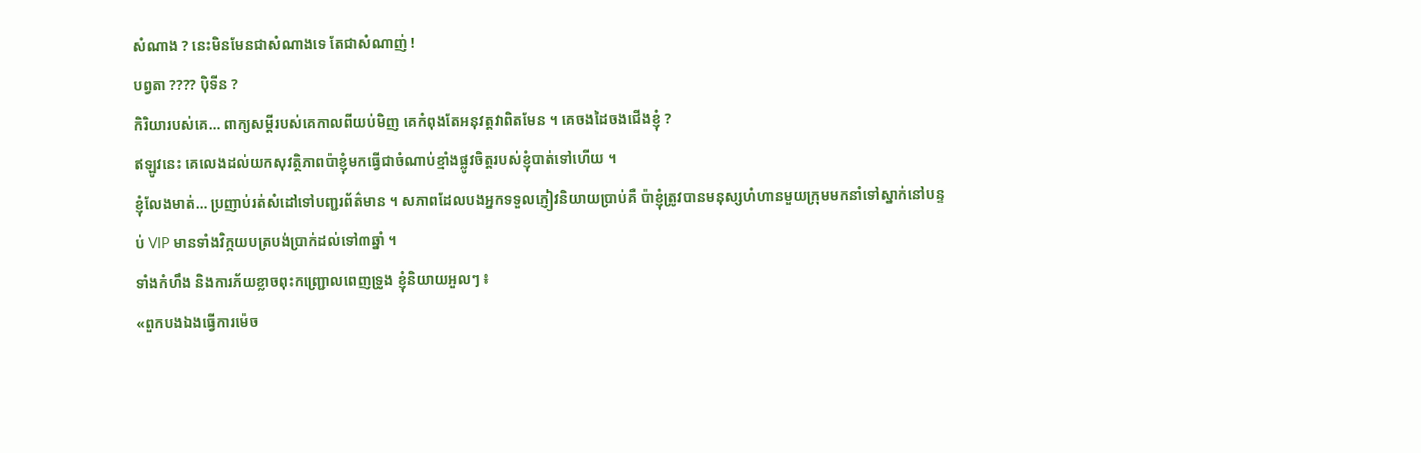សំណាង ? នេះមិនមែនជាសំណាងទេ តែជាសំណាញ់ !
បព្វតា ???? ប៉ិទីន ?
កិរិយារបស់គេ… ពាក្យសម្ដីរបស់គេកាលពីយប់មិញ គេកំពុងតែអនុវត្តវាពិតមែន ។ គេចងដៃចងជើងខ្ញុំ ?
ឥឡូវនេះ គេលេងដល់យកសុវត្ថិភាពប៉ាខ្ញុំមកធ្វើជាចំណាប់ខ្មាំងផ្លូវចិត្តរបស់ខ្ញុំបាត់ទៅហើយ ។
ខ្ញុំលែងមាត់… ប្រញាប់រត់សំដៅទៅបញ្ជរព័ត៌មាន ។ សភាពដែលបងអ្នកទទួលភ្ញៀវនិយាយប្រាប់គឺ ប៉ាខ្ញុំត្រូវបានមនុស្សហំហានមួយក្រុមមកនាំទៅស្នាក់នៅបន្ទប់ VIP មានទាំងវិក្កយបត្របង់ប្រាក់ដល់ទៅ៣ឆ្នាំ ។
ទាំងកំហឹង និងការភ័យខ្លាចពុះកញ្ជ្រោលពេញទ្រូង ខ្ញុំនិយាយអួលៗ ៖
«ពួកបងឯងធ្វើការម៉េច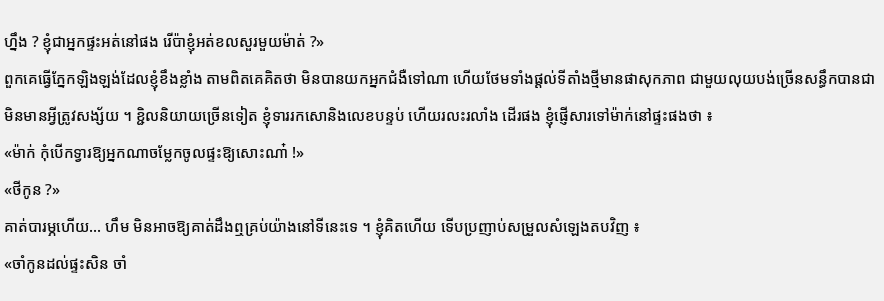ហ្នឹង ? ខ្ញុំជាអ្នកផ្ទះអត់នៅផង រើប៉ាខ្ញុំអត់ខលសួរមួយម៉ាត់ ?»
ពួកគេធ្វើភ្នែកឡិងឡង់ដែលខ្ញុំខឹងខ្លាំង តាមពិតគេគិតថា មិនបានយកអ្នកជំងឺទៅណា ហើយថែមទាំងផ្តល់ទីតាំងថ្មីមានផាសុកភាព ជាមួយលុយបង់ច្រើនសន្ធឹកបានជាមិនមានអ្វីត្រូវសង្ស័យ ។ ខ្ជិលនិយាយច្រើនទៀត ខ្ញុំទាររកសោនិងលេខបន្ទប់ ហើយរលះរលាំង ដើរផង ខ្ញុំផ្ញើសារទៅម៉ាក់នៅផ្ទះផងថា ៖
«ម៉ាក់ កុំបើកទ្វារឱ្យអ្នកណាចម្លែកចូលផ្ទះឱ្យសោះណា៎ !»
«ថីកូន ?»
គាត់បារម្ភហើយ… ហឹម មិនអាចឱ្យគាត់ដឹងឮគ្រប់យ៉ាងនៅទីនេះទេ ។ ខ្ញុំគិតហើយ ទើបប្រញាប់សម្រួលសំឡេងតបវិញ ៖
«ចាំកូនដល់ផ្ទះសិន ចាំ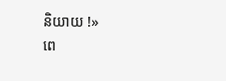និយាយ !»
ពេ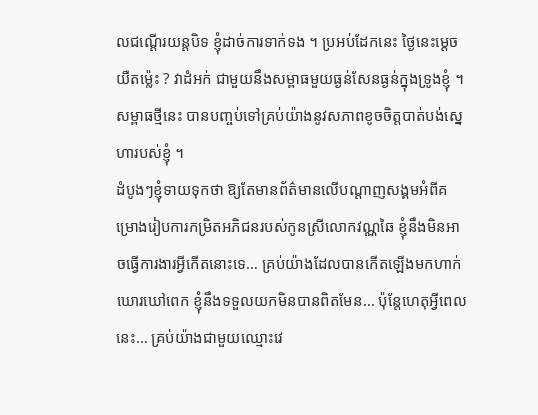លជណ្តើរយន្តបិទ ខ្ញុំដាច់ការទាក់ទង ។ ប្រអប់ដែកនេះ ថ្ងៃនេះម្តេចយឺតម្ល៉េះ ? វាដំអក់ ជាមួយនឹងសម្ពាធមួយធ្ងន់សែនធ្ងន់ក្នុងទ្រូងខ្ញុំ ។ សម្ពាធថ្មីនេះ បានបញ្ចប់ទៅគ្រប់យ៉ាងនូវសភាពខូចចិត្តបាត់បង់ស្នេហារបស់ខ្ញុំ ។
ដំបូងៗខ្ញុំទាយទុកថា ឱ្យតែមានព័ត៌មានលើបណ្ដាញសង្គមអំពីគម្រោងរៀបការកម្រិតអភិជនរបស់កូនស្រីលោកវណ្ណឆៃ ខ្ញុំនឹងមិនអាចធ្វើការងារអ្វីកើតនោះទេ… គ្រប់យ៉ាងដែលបានកើតឡើងមកហាក់ឃោរឃៅពេក ខ្ញុំនឹងទទួលយកមិនបានពិតមែន… ប៉ុន្តែហេតុអ្វីពេលនេះ… គ្រប់យ៉ាងជាមួយឈ្មោះវេ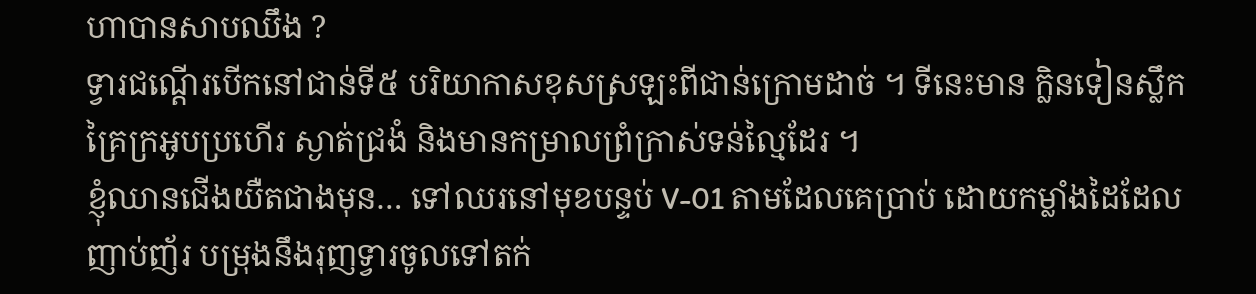ហាបានសាបឈឹង ?
ទ្វារជណ្តើរបើកនៅជាន់ទី៥ បរិយាកាសខុសស្រឡះពីជាន់ក្រោមដាច់ ។ ទីនេះមាន ក្លិនទៀនស្លឹកគ្រៃក្រអូបប្រហើរ ស្ងាត់ជ្រងំ និងមានកម្រាលព្រំក្រាស់ទន់ល្មៃដែរ ។
ខ្ញុំឈានជើងយឺតជាងមុន… ទៅឈរនៅមុខបន្ទប់ V-01 តាមដែលគេប្រាប់ ដោយកម្លាំងដៃដែលញាប់ញ័រ បម្រុងនឹងរុញទ្វារចូលទៅតក់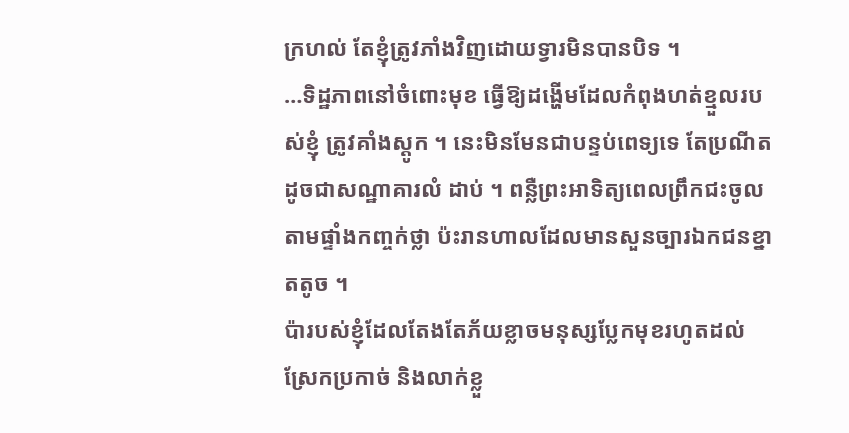ក្រហល់ តែខ្ញុំត្រូវភាំងវិញដោយទ្វារមិនបានបិទ ។
…ទិដ្ឋភាពនៅចំពោះមុខ ធ្វើឱ្យដង្ហើមដែលកំពុងហត់ខ្មួលរបស់ខ្ញុំ ត្រូវគាំងស្តូក ។ នេះមិនមែនជាបន្ទប់ពេទ្យទេ តែប្រណីតដូចជាសណ្ឋាគារលំ ដាប់ ។ ពន្លឺព្រះអាទិត្យពេលព្រឹកជះចូលតាមផ្ទាំងកញ្ចក់ថ្លា ប៉ះរានហាលដែលមានសួនច្បារឯកជនខ្នាតតូច ។
ប៉ារបស់ខ្ញុំដែលតែងតែភ័យខ្លាចមនុស្សប្លែកមុខរហូតដល់ស្រែកប្រកាច់ និងលាក់ខ្លួ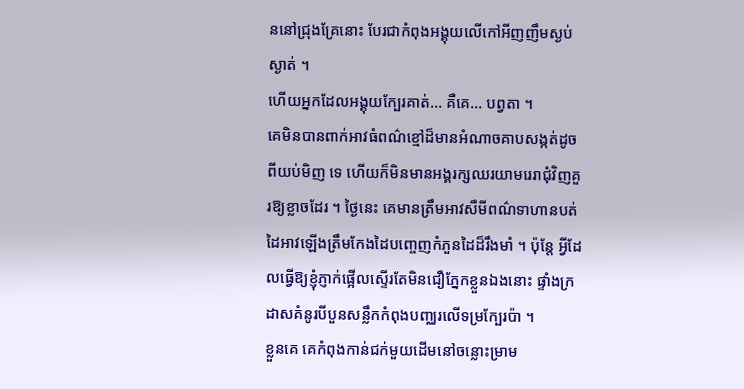ននៅជ្រុងគ្រែនោះ បែរជាកំពុងអង្គុយលើកៅអីញញឹមស្ងប់ស្ងាត់ ។
ហើយអ្នកដែលអង្គុយក្បែរគាត់… គឺគេ… បព្វតា ។
គេមិនបានពាក់អាវធំពណ៌ខ្មៅដ៏មានអំណាចគាបសង្កត់ដូចពីយប់មិញ ទេ ហើយក៏មិនមានអង្គរក្សឈរយាមរេរាជុំវិញគួរឱ្យខ្លាចដែរ ។ ថ្ងៃនេះ គេមានត្រឹមអាវសឺមីពណ៌ទាហានបត់ដៃអាវឡើងត្រឹមកែងដៃបញ្ចេញកំភួនដៃដ៏រឹងមាំ ។ ប៉ុន្តែ អ្វីដែលធ្វើឱ្យខ្ញុំភ្ញាក់ផ្អើលស្ទើរតែមិនជឿភ្នែកខ្លួនឯងនោះ ផ្ទាំងក្រដាសគំនូរបីបួនសន្លឹកកំពុងបញ្ឈរលើទម្រក្បែរប៉ា ។
ខ្លួនគេ គេកំពុងកាន់ជក់មួយដើមនៅចន្លោះម្រាម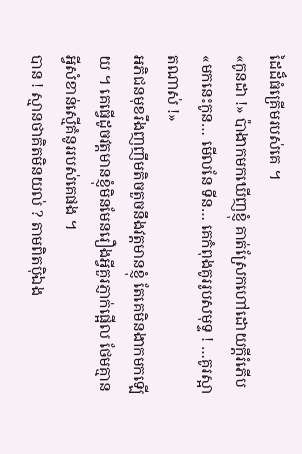ដៃដ៏ធំគ្រើមរបស់គេ ។
«កូនដា !» ប៉ាងាកមកឃើញខ្ញុំ គាត់ស្រែកហៅដោយក្តីរំភើប «មកនេះកូន… មើលនែ ទីន… គេកំពុងគូររូបសមុទ្ទ ! …គូរស្អាតណាស់ !»
អភិជនមុខរឹងញញឹមតិចតួចនឹងវត្តមានខ្ញុំ តែគេមិនងាកមកឡើយ ។ គេធ្វើដូចវត្តមានខ្ញុំមិនមែនរឿងអ្វីគួរភ្ញាក់ផ្អើល ថែមគ្មានអ្វីសំខាន់ស្មើគំនូររបស់គេផង ។
បាន ! ស្មានថាគិតមិនយល់ ? តាមពិតប៉ិឯង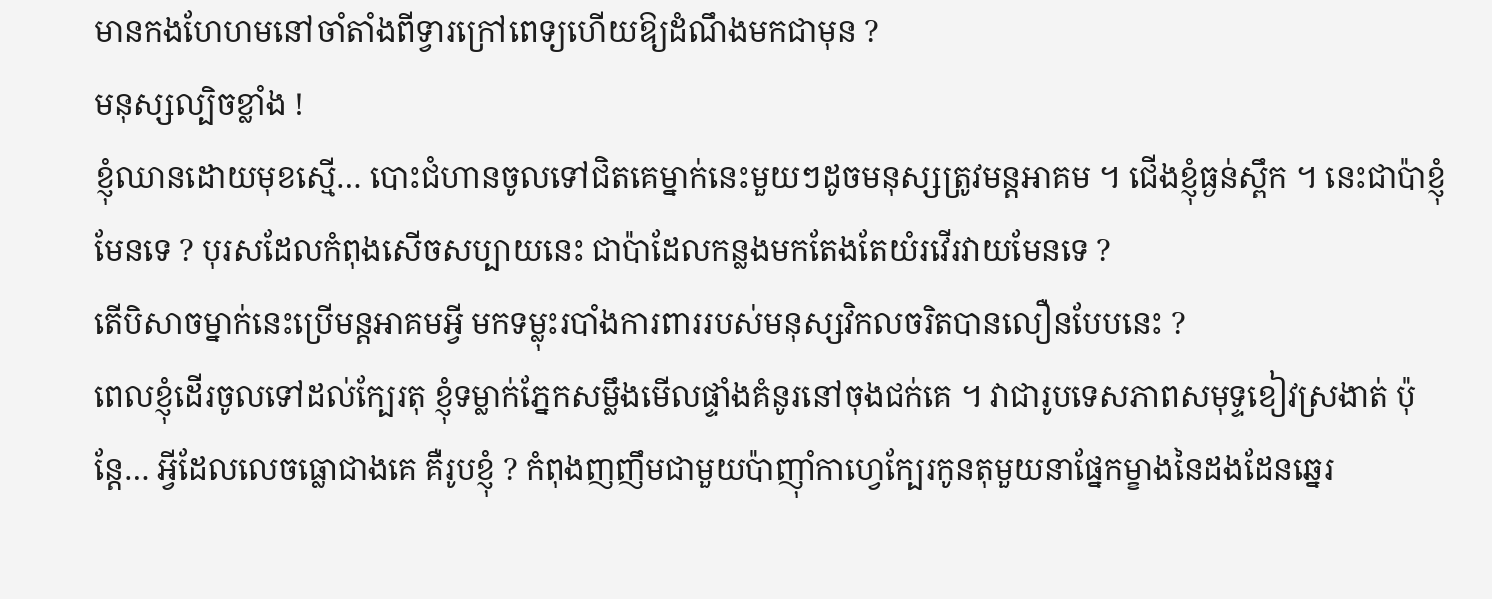មានកងហែហមនៅចាំតាំងពីទ្វារក្រៅពេទ្យហើយឱ្យដំណឹងមកជាមុន ?
មនុស្សល្បិចខ្លាំង !
ខ្ញុំឈានដោយមុខស្មើ… បោះជំហានចូលទៅជិតគេម្នាក់នេះមួយៗដូចមនុស្សត្រូវមន្តអាគម ។ ជើងខ្ញុំធ្ងន់ស្ពឹក ។ នេះជាប៉ាខ្ញុំមែនទេ ? បុរសដែលកំពុងសើចសប្បាយនេះ ជាប៉ាដែលកន្លងមកតែងតែយំរវើរវាយមែនទេ ?
តើបិសាចម្នាក់នេះប្រើមន្តអាគមអ្វី មកទម្លុះរបាំងការពាររបស់មនុស្សវិកលចរិតបានលឿនបែបនេះ ?
ពេលខ្ញុំដើរចូលទៅដល់ក្បែរតុ ខ្ញុំទម្លាក់ភ្នែកសម្លឹងមើលផ្ទាំងគំនូរនៅចុងជក់គេ ។ វាជារូបទេសភាពសមុទ្ទខៀវស្រងាត់ ប៉ុន្តែ… អ្វីដែលលេចធ្លោជាងគេ គឺរូបខ្ញុំ ? កំពុងញញឹមជាមួយប៉ាញ៉ាំកាហ្វេក្បែរកូនតុមួយនាផ្នែកម្ខាងនៃដងដែនឆ្នេរ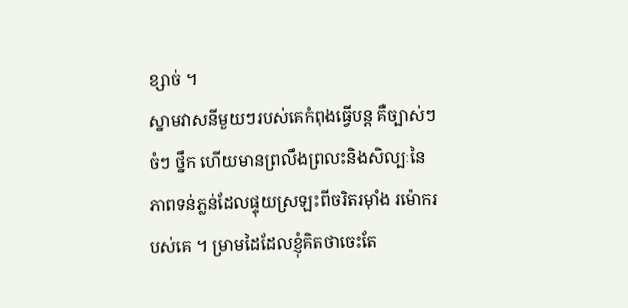ខ្សាច់ ។
ស្នាមវាសនីមួយៗរបស់គេកំពុងធ្វើបន្ត គឺច្បាស់ៗ ចំៗ ថ្នឹក ហើយមានព្រលឹងព្រលះនិងសិល្បៈនៃភាពទន់ភ្លន់ដែលផ្ទុយស្រឡះពីចរិតរម៉ាំង រម៉ោករបស់គេ ។ ម្រាមដៃដែលខ្ញុំគិតថាចេះតែ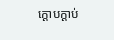ក្ដោបក្ដាប់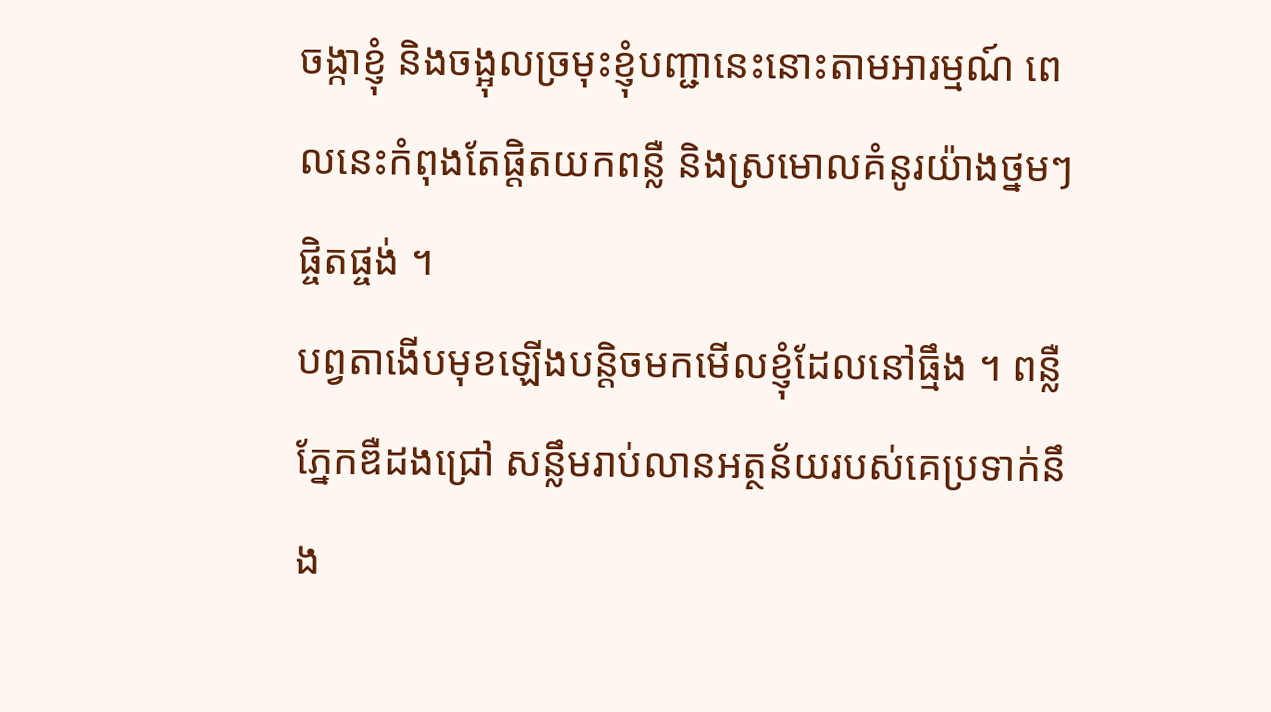ចង្កាខ្ញុំ និងចង្អុលច្រមុះខ្ញុំបញ្ជានេះនោះតាមអារម្មណ៍ ពេលនេះកំពុងតែផ្ដិតយកពន្លឺ និងស្រមោលគំនូរយ៉ាងថ្នមៗផ្ចិតផ្ចង់ ។
បព្វតាងើបមុខឡើងបន្តិចមកមើលខ្ញុំដែលនៅធ្មឹង ។ ពន្លឺភ្នែកឌឺដងជ្រៅ សន្លឹមរាប់លានអត្ថន័យរបស់គេប្រទាក់នឹង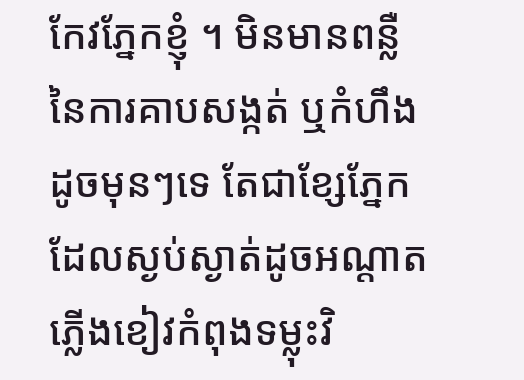កែវភ្នែកខ្ញុំ ។ មិនមានពន្លឺនៃការគាបសង្កត់ ឬកំហឹងដូចមុនៗទេ តែជាខ្សែភ្នែកដែលស្ងប់ស្ងាត់ដូចអណ្តាតភ្លើងខៀវកំពុងទម្លុះវិ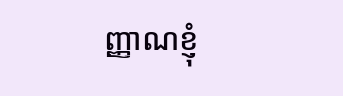ញ្ញាណខ្ញុំ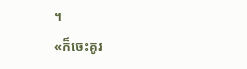។
«ក៏ចេះគូរ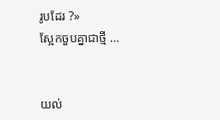រូបដែរ ?»
ស្អែកចួបគ្នាជាថ្មី …


យល់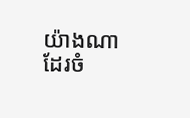យ៉ាងណាដែរចំ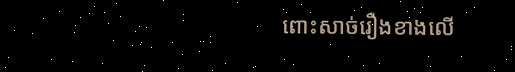ពោះសាច់រឿងខាងលើ